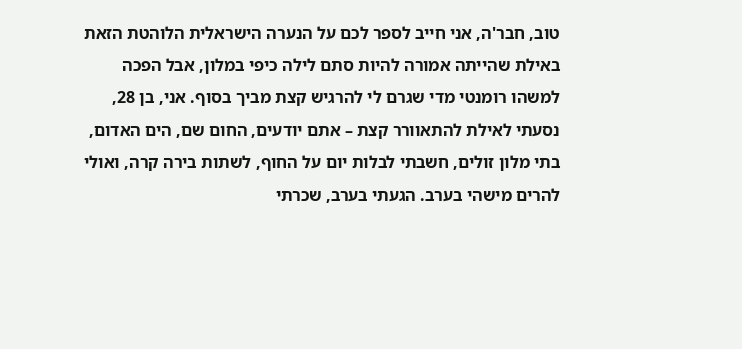טוב, חבר'ה, אני חייב לספר לכם על הנערה הישראלית הלוהטת הזאת באילת שהייתה אמורה להיות סתם לילה כיפי במלון, אבל הפכה למשהו רומנטי מדי שגרם לי להרגיש קצת מביך בסוף. אני, בן 28, נסעתי לאילת להתאוורר קצת – אתם יודעים, החום שם, הים האדום, בתי מלון זולים, חשבתי לבלות יום על החוף, לשתות בירה קרה, ואולי להרים מישהי בערב. הגעתי בערב, שכרתי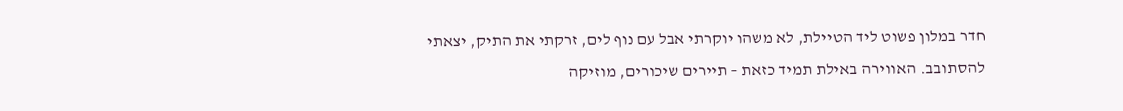חדר במלון פשוט ליד הטיילת, לא משהו יוקרתי אבל עם נוף לים, זרקתי את התיק, יצאתי להסתובב. האווירה באילת תמיד כזאת – תיירים שיכורים, מוזיקה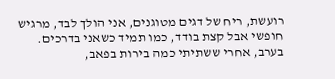רועשת, ריח של דגים מטוגנים, אני הולך לבד, מרגיש חופשי אבל קצת בודד, כמו תמיד כשאני בדרכים.
בערב, אחרי ששתיתי כמה בירות בפאב,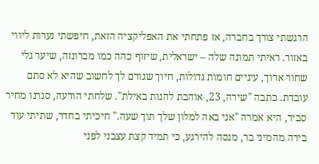הרגשתי צורך בחברה, אז פתחתי את האפליקציה הזאת, חיפשתי נערות ליווי באזור. ראיתי תמונה שלה – ישראלית, שיזוף כהה כמו מברונזה, שיער גלי שחור ארוך, עיניים חומות גדולות, חיוך שגורם לך לחשוב שהיא לא סתם עובדת. כתבה "שירה, 23, אוהבת להנות באילת". שלחתי הודעה, סגרנו מחיר סביר, היא אמרה "אני באה למלון שלך תוך שעה." חיכיתי בחדר, שתיתי עוד בירה מהמיני בר, מנסה להירגע, כי תמיד קצת עצבני לפני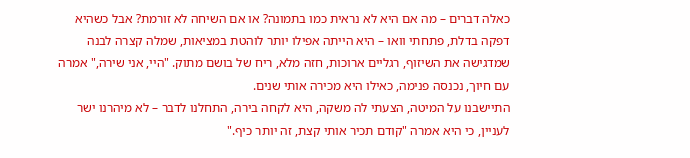כאלה דברים – מה אם היא לא נראית כמו בתמונה? או אם השיחה לא זורמת? אבל כשהיא דפקה בדלת, פתחתי וואו – היא הייתה אפילו יותר לוהטת במציאות, שמלה קצרה לבנה שמדגישה את השיזוף, רגליים ארוכות, חזה מלא, ריח של בושם מתוק. "היי, אני שירה," אמרה עם חיוך, נכנסה פנימה, כאילו היא מכירה אותי שנים.
התיישבנו על המיטה, הצעתי לה משקה, היא לקחה בירה, התחלנו לדבר – לא מיהרנו ישר לעניין, כי היא אמרה "קודם תכיר אותי קצת, זה יותר כיף."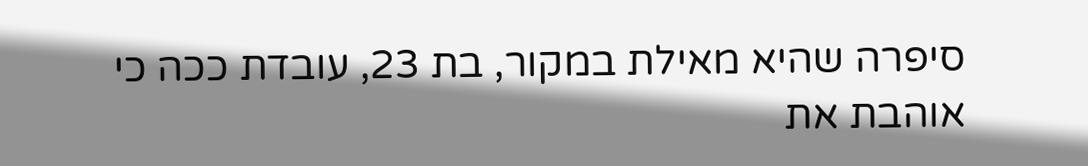סיפרה שהיא מאילת במקור, בת 23, עובדת ככה כי אוהבת את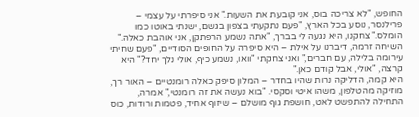החופש, "לא צריכה בוס, אני קובעת את השעות." אני סיפרתי על עצמי – פרילנסר, נוסע בכל הארץ, "פעם נתקעתי בצפון בגשם, ישנתי באוטו כמו הומלס." צחקנו, היא נגעה לי בברך, "אתה נשמע הרפתקן, אני אוהבת כאלה." השיחה זרמה, דיברנו על אילת – היא סיפרה על החופים הסודיים, "פעם שחיתי עירומה בלילה, עם חברים," ואני צחקתי "וואו, נשמע כיף, אולי נלך יחד?" היא קרצה, "אולי, אבל קודם כאן."
היא קמה, הדליקה נרות שהיו בחדר – המלון סיפק כאלה רומנטיים – האור רך, מוזיקה מהטלפון, משהו איטי וסקסי. "בוא נעשה את זה רומנטי," אמרה, התחילה להתפשט לאט, חושפת גוף מושלם – שיזוף אחיד, פטמות ורודות, כוס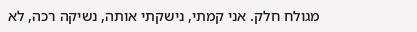מגולח חלק. אני קמתי, נישקתי אותה, נשיקה רכה, לא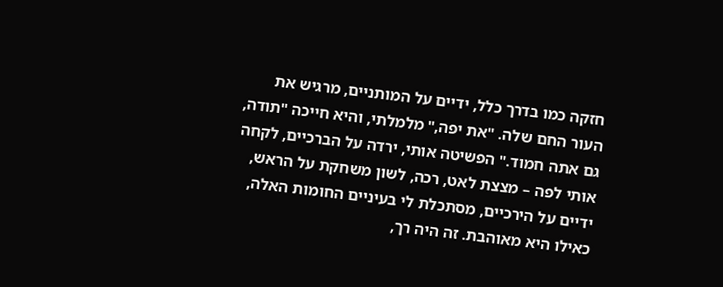חזקה כמו בדרך כלל, ידיים על המותניים, מרגיש את העור החם שלה. "את יפה," מלמלתי, והיא חייכה "תודה, גם אתה חמוד." הפשיטה אותי, ירדה על הברכיים, לקחה אותי לפה – מצצת לאט, רכה, לשון משחקת על הראש, ידיים על הירכיים, מסתכלת לי בעיניים החומות האלה, כאילו היא מאוהבת. זה היה רך,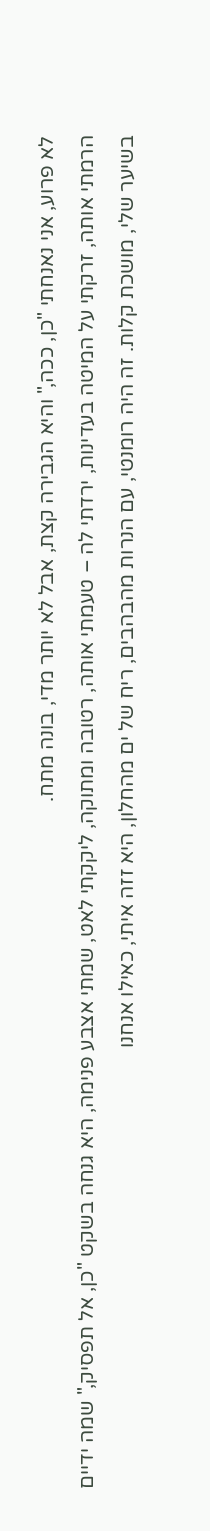לא פרוע, אני נאנחתי "כן, ככה," והיא הגבירה קצת, אבל לא יותר מדי, בונה מתח.
הרמתי אותה, זרקתי על המיטה בעדינות, ירדתי לה – טעמתי אותה, רטובה ומתוקה, ליקקתי לאט, שמתי אצבע פנימה, היא גנחה בשקט "כן, אל תפסיק," שמה ידיים בשיער שלי, מושכת קלות. זה היה רומנטי, עם הנרות מהבהבים, ריח של ים מהחלון, היא זזה איתי, כאילו אנחנו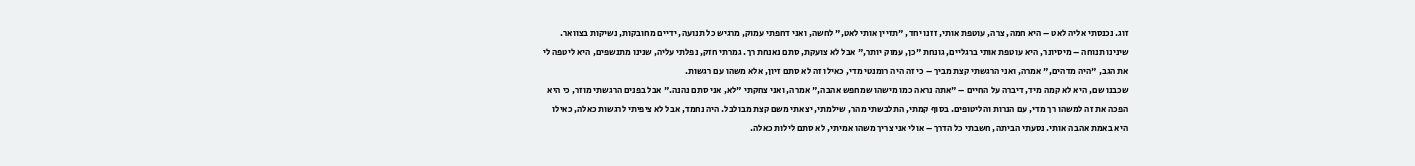זוג. נכנסתי אליה לאט – היא חמה, צרה, עוטפת אותי, זזנו יחד, "תזיין אותי לאט," לחשה, ואני דחפתי עמוק, מרגיש כל תנועה, ידיים מחובקות, נשיקות בצוואר. שינינו תנוחה – מיסיונר, היא עוטפת אותי ברגליים, גונחת "כן, עמוק יותר," אבל לא צועקת, סתם נאנחת רך. גמרתי חזק, נפלתי עליה, שנינו מתנשפים, היא ליטפה לי את הגב, "היה מדהים," אמרה, ואני הרגשתי קצת מביך – כי זה היה רומנטי מדי, כאילו זה לא סתם זיון, אלא משהו עם רגשות.
שכבנו שם, היא לא קמה מיד, דיברה על החיים – "אתה נראה כמו מישהו שמחפש אהבה," אמרה, ואני צחקתי "לא, אני סתם נהנה." אבל בפנים הרגשתי מוזר, כי היא הפכה את זה למשהו רך מדי, עם הנרות והליטופים. בסוף קמתי, התלבשתי מהר, שילמתי, יצאתי משם קצת מבולבל. היה נחמד, אבל לא ציפיתי לרגשות כאלה, כאילו היא באמת אהבה אותי. נסעתי הביתה, חשבתי כל הדרך – אולי אני צריך משהו אמיתי, לא סתם לילות כאלה.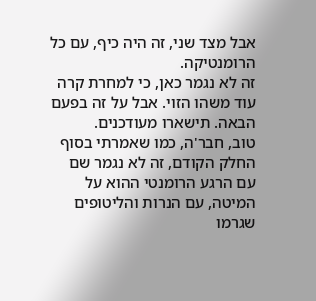אבל מצד שני, זה היה כיף, עם כל הרומנטיקה.
זה לא נגמר כאן, כי למחרת קרה עוד משהו הזוי. אבל על זה בפעם הבאה. תישארו מעודכנים.
טוב, חבר'ה, כמו שאמרתי בסוף החלק הקודם, זה לא נגמר שם עם הרגע הרומנטי ההוא על המיטה, עם הנרות והליטופים שגרמו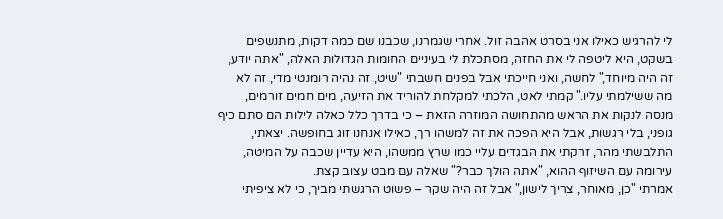לי להרגיש כאילו אני בסרט אהבה זול. אחרי שגמרנו, שכבנו שם כמה דקות, מתנשפים בשקט, היא ליטפה לי את החזה, מסתכלת לי בעיניים החומות הגדולות האלה, "אתה יודע, זה היה מיוחד," לחשה, ואני חייכתי אבל בפנים חשבתי "שיט, זה נהיה רומנטי מדי, זה לא מה ששילמתי עליו." קמתי לאט, הלכתי למקלחת להוריד את הזיעה, מים חמים זורמים, מנסה לנקות את הראש מהתחושה המוזרה הזאת – כי בדרך כלל כאלה לילות הם סתם כיף גופני, בלי רגשות, אבל היא הפכה את זה למשהו רך, כאילו אנחנו זוג בחופשה. יצאתי, התלבשתי מהר, זרקתי את הבגדים עליי כמו שרץ ממשהו, היא עדיין שכבה על המיטה, עירומה עם השיזוף ההוא, "אתה הולך כבר?" שאלה עם מבט עצוב קצת.
אמרתי "כן, מאוחר, צריך לישון," אבל זה היה שקר – פשוט הרגשתי מביך, כי לא ציפיתי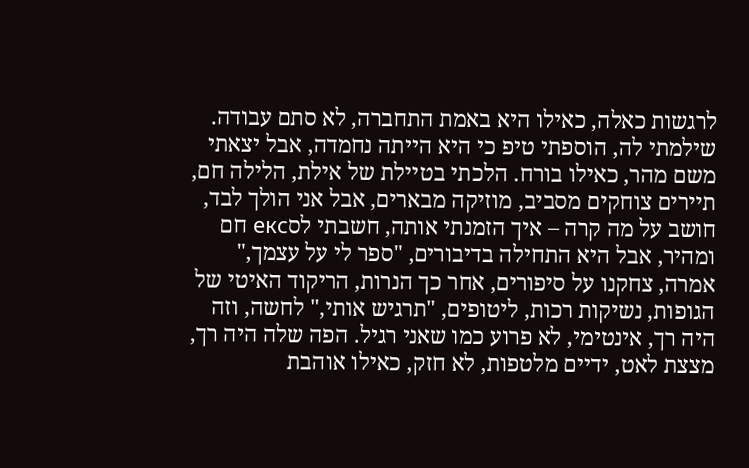לרגשות כאלה, כאילו היא באמת התחברה, לא סתם עבודה. שילמתי לה, הוספתי טיפ כי היא הייתה נחמדה, אבל יצאתי משם מהר, כאילו בורח. הלכתי בטיילת של אילת, הלילה חם, תיירים צוחקים מסביב, מוזיקה מבארים, אבל אני הולך לבד, חושב על מה קרה – איך הזמנתי אותה, חשבתי לסекс חם ומהיר, אבל היא התחילה בדיבורים, "ספר לי על עצמך," אמרה, צחקנו על סיפורים, אחר כך הנרות, הריקוד האיטי של הגופות, נשיקות רכות, ליטופים, "תרגיש אותי," לחשה, וזה היה רך, אינטימי, לא פרוע כמו שאני רגיל. הפה שלה היה רך, מצצת לאט, ידיים מלטפות, לא חזק, כאילו אוהבת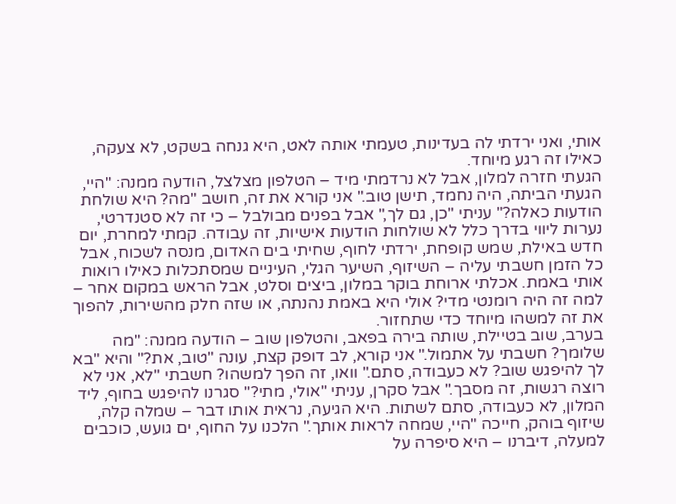אותי, ואני ירדתי לה בעדינות, טעמתי אותה לאט, היא גנחה בשקט, לא צעקה, כאילו זה רגע מיוחד.
הגעתי חזרה למלון, אבל לא נרדמתי מיד – הטלפון מצלצל, הודעה ממנה: "היי, הגעתי הביתה, היה נחמד, תישן טוב." אני קורא את זה, חושב "מה? היא שולחת הודעות כאלה?" עניתי "כן, גם לך," אבל בפנים מבולבל – כי זה לא סטנדרטי, נערות ליווי בדרך כלל לא שולחות הודעות אישיות, זה עבודה. קמתי למחרת, יום חדש באילת, שמש קופחת, ירדתי לחוף, שחיתי בים האדום, מנסה לשכוח, אבל כל הזמן חשבתי עליה – השיזוף, השיער הגלי, העיניים שמסתכלות כאילו רואות אותי באמת. אכלתי ארוחת בוקר במלון, ביצים וסלט, אבל הראש במקום אחר – למה זה היה רומנטי מדי? אולי היא באמת נהנתה, או שזה חלק מהשירות, להפוך את זה למשהו מיוחד כדי שתחזור.
בערב, שוב בטיילת, שותה בירה בפאב, והטלפון שוב – הודעה ממנה: "מה שלומך? חשבתי על אתמול." אני קורא, לב דופק קצת, עונה "טוב, את?" והיא "בא לך להיפגש שוב? לא כעבודה, סתם." וואו, זה הפך למשהו? חשבתי "לא, אני לא רוצה רגשות, זה מסבך." אבל סקרן, עניתי "אולי, מתי?" סגרנו להיפגש בחוף, ליד המלון, לא כעבודה, סתם לשתות. היא הגיעה, נראית אותו דבר – שמלה קלה, שיזוף בוהק, חייכה "היי, שמחה לראות אותך." הלכנו על החוף, ים גועש, כוכבים למעלה, דיברנו – היא סיפרה על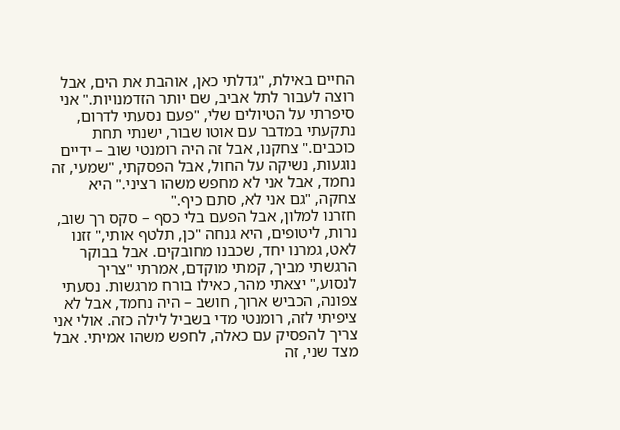החיים באילת, "גדלתי כאן, אוהבת את הים, אבל רוצה לעבור לתל אביב, שם יותר הזדמנויות." אני סיפרתי על הטיולים שלי, "פעם נסעתי לדרום, נתקעתי במדבר עם אוטו שבור, ישנתי תחת כוכבים." צחקנו, אבל זה היה רומנטי שוב – ידיים נוגעות, נשיקה על החול, אבל הפסקתי, "שמעי, זה נחמד, אבל אני לא מחפש משהו רציני." היא צחקה, "גם אני לא, סתם כיף."
חזרנו למלון, אבל הפעם בלי כסף – סקס רך שוב, נרות, ליטופים, היא גנחה "כן, תלטף אותי," זזנו לאט, גמרנו יחד, שכבנו מחובקים. אבל בבוקר הרגשתי מביך, קמתי מוקדם, אמרתי "צריך לנסוע," יצאתי מהר, כאילו בורח מרגשות. נסעתי צפונה, הכביש ארוך, חושב – היה נחמד, אבל לא ציפיתי לזה, רומנטי מדי בשביל לילה כזה. אולי אני צריך להפסיק עם כאלה, לחפש משהו אמיתי. אבל מצד שני, זה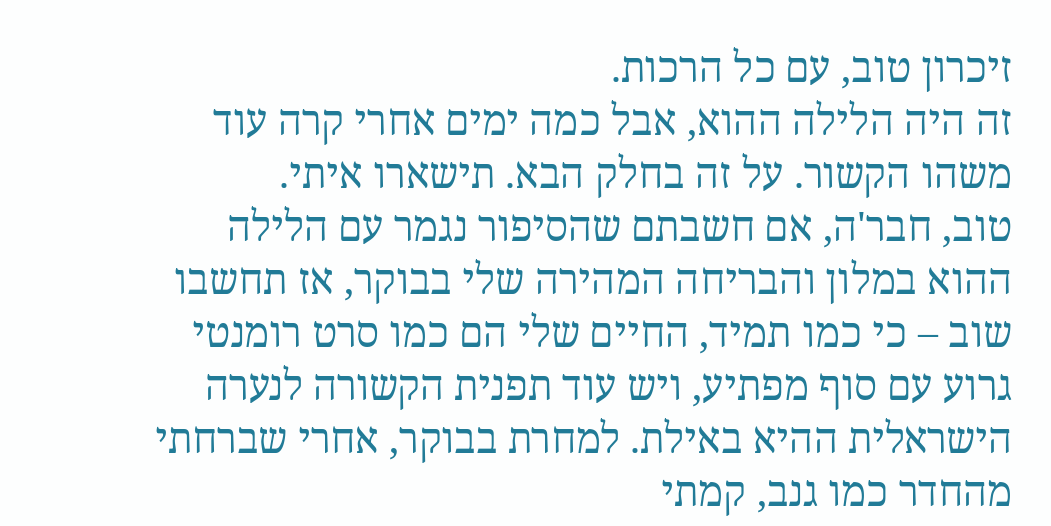זיכרון טוב, עם כל הרכות.
זה היה הלילה ההוא, אבל כמה ימים אחרי קרה עוד משהו הקשור. על זה בחלק הבא. תישארו איתי.
טוב, חבר'ה, אם חשבתם שהסיפור נגמר עם הלילה ההוא במלון והבריחה המהירה שלי בבוקר, אז תחשבו שוב – כי כמו תמיד, החיים שלי הם כמו סרט רומנטי גרוע עם סוף מפתיע, ויש עוד תפנית הקשורה לנערה הישראלית ההיא באילת. למחרת בבוקר, אחרי שברחתי מהחדר כמו גנב, קמתי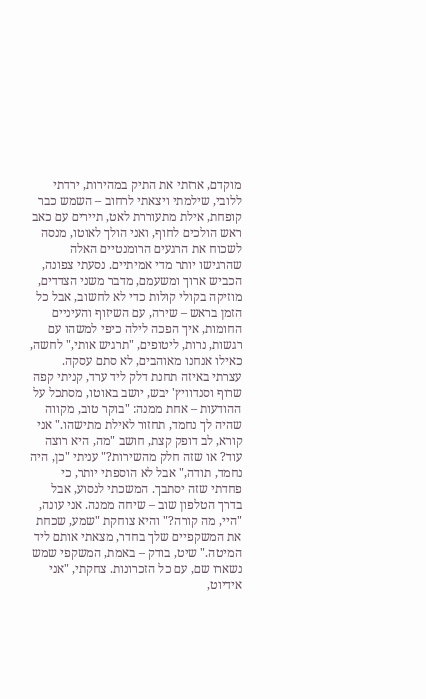מוקדם, ארזתי את התיק במהירות, ירדתי ללובי, שילמתי ויצאתי לרחוב – השמש כבר קופחת, אילת מתעוררת לאט, תיירים עם כאב ראש הולכים לחוף, ואני הולך לאוטו, מנסה לשכוח את הרגעים הרומנטיים האלה שהרגישו יותר מדי אמיתיים. נסעתי צפונה, הכביש ארוך ומשעמם, מדבר משני הצדדים, מוזיקה בקולי קולות כדי לא לחשוב, אבל כל הזמן בראש – שירה, עם השיזוף והעיניים החומות, איך הפכה לילה כיפי למשהו עם רגשות, נרות, ליטופים, "תרגיש אותי," לחשה, כאילו אנחנו מאוהבים, לא סתם עסקה.
עצרתי באיזה תחנת דלק ליד ערד, קניתי קפה שרוף וסנדוויץ' יבש, יושב באוטו, מסתכל על ההודעות – אחת ממנה: "בוקר טוב, מקווה שהיה לך נחמד, תחזור לאילת מתישהו." אני קורא, לב דופק קצת, חושב "מה, היא רוצה עוד? או שזה חלק מהשירות?" עניתי "כן, היה נחמד, תודה," אבל לא הוספתי יותר, כי פחדתי שזה יסתבך. המשכתי לנסוע, אבל בדרך הטלפון שוב – שיחה ממנה. אני עונה, "היי, מה קורה?" והיא צוחקת "שמע, שכחת את המשקפיים שלך בחדר, מצאתי אותם ליד המיטה." שיט, בודק – באמת, המשקפי שמש נשארו שם, עם כל הזכרונות. צחקתי, "אני אידיוט,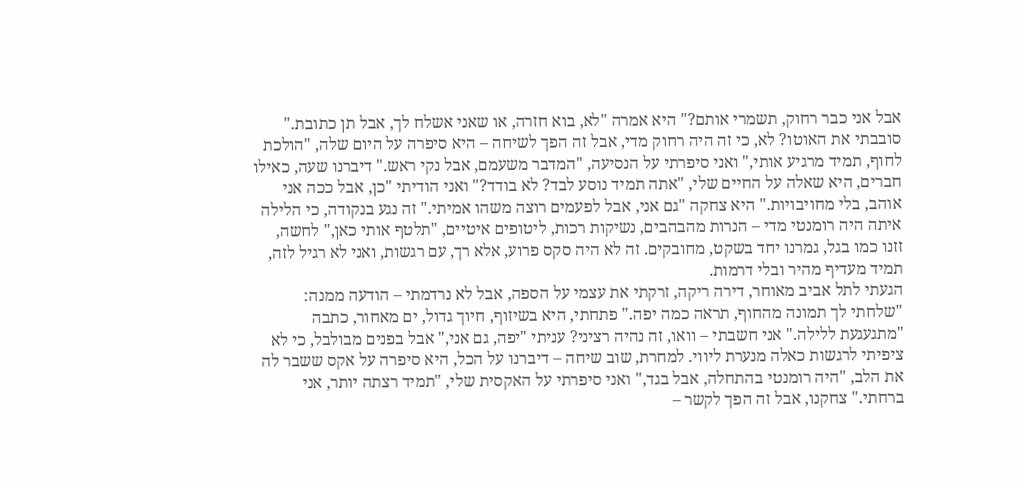אבל אני כבר רחוק, תשמרי אותם?" היא אמרה "לא, בוא חזרה, או שאני אשלח לך, אבל תן כתובת."
סובבתי את האוטו? לא, כי זה היה רחוק מדי, אבל זה הפך לשיחה – היא סיפרה על היום שלה, "הולכת לחוף, תמיד מרגיע אותי," ואני סיפרתי על הנסיעה, "המדבר משעמם, אבל נקי ראש." דיברנו שעה, כאילו חברים, היא שאלה על החיים שלי, "אתה תמיד נוסע לבד? לא בודד?" ואני הודיתי "כן, אבל ככה אני אוהב, בלי מחויבויות." היא צחקה "גם אני, אבל לפעמים רוצה משהו אמיתי." זה נגע בנקודה, כי הלילה איתה היה רומנטי מדי – הנרות מהבהבים, נשיקות רכות, ליטופים איטיים, "תלטף אותי כאן," לחשה, זזנו כמו בגל, גמרנו יחד בשקט, מחובקים. זה לא היה סקס פרוע, אלא רך, עם רגשות, ואני לא רגיל לזה, תמיד מעדיף מהיר ובלי דרמות.
הגעתי לתל אביב מאוחר, דירה ריקה, זרקתי את עצמי על הספה, אבל לא נרדמתי – הודעה ממנה: "שלחתי לך תמונה מהחוף, תראה כמה יפה." פתחתי, היא בשיזוף, חיוך גדול, ים מאחור, כתבה "מתגעגעת ללילה." אני חשבתי – וואו, זה נהיה רציני? עניתי "יפה, גם אני," אבל בפנים מבולבל, כי לא ציפיתי לרגשות כאלה מנערת ליווי. למחרת, שוב שיחה – דיברנו על הכל, היא סיפרה על אקס ששבר לה את הלב, "היה רומנטי בהתחלה, אבל בגד," ואני סיפרתי על האקסית שלי, "תמיד רצתה יותר, אני ברחתי." צחקנו, אבל זה הפך לקשר –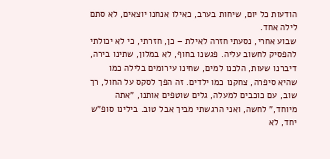הודעות כל יום, שיחות בערב, כאילו אנחנו יוצאים, לא סתם לילה אחד.
שבוע אחרי, נסעתי חזרה לאילת – כן, חזרתי, כי לא יכולתי להפסיק לחשוב עליה. פגשנו בחוף, לא במלון, שתינו בירה, דיברנו שעות, הלכנו למים, שחינו עירומים בלילה כמו שהיא סיפרה, צחקנו כמו ילדים. זה הפך לסקס על החול, רך שוב, עם כוכבים למעלה, גלים שוטפים אותנו, "אתה מיוחד," לחשה, ואני הרגשתי מביך אבל טוב. בילינו סופ"ש יחד, לא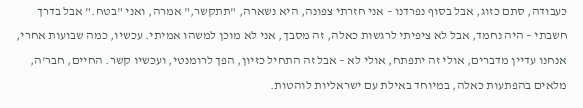כעבודה, סתם כזוג, אבל בסוף נפרדנו – אני חזרתי צפונה, היא נשארה, "תתקשר," אמרה, ואני "בטח." אבל בדרך חשבתי – היה נחמד, אבל לא ציפיתי לרגשות כאלה, זה מסבך, אני לא מוכן למשהו אמיתי. עכשיו, כמה שבועות אחרי, אנחנו עדיין מדברים, אולי זה יתפתח, אולי לא – אבל זה התחיל כזיון, הפך לרומנטי, ועכשיו קשר. החיים, חבר'ה, מלאים בהפתעות כאלה, במיוחד באילת עם ישראליות לוהטות.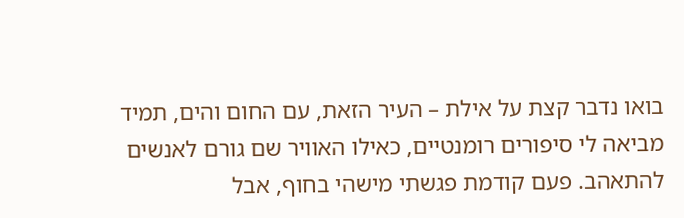בואו נדבר קצת על אילת – העיר הזאת, עם החום והים, תמיד מביאה לי סיפורים רומנטיים, כאילו האוויר שם גורם לאנשים להתאהב. פעם קודמת פגשתי מישהי בחוף, אבל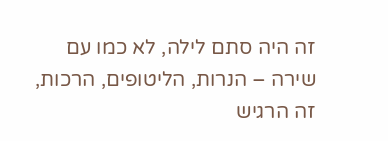זה היה סתם לילה, לא כמו עם שירה – הנרות, הליטופים, הרכות, זה הרגיש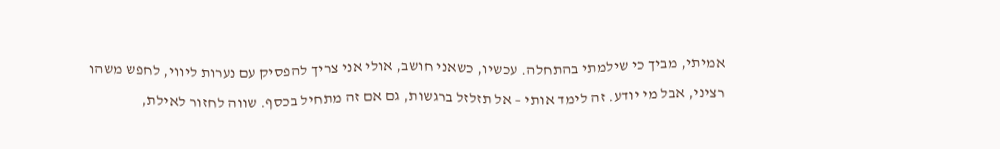אמיתי, מביך כי שילמתי בהתחלה. עכשיו, כשאני חושב, אולי אני צריך להפסיק עם נערות ליווי, לחפש משהו רציני, אבל מי יודע. זה לימד אותי – אל תזלזל ברגשות, גם אם זה מתחיל בכסף. שווה לחזור לאילת,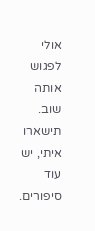אולי לפגוש אותה שוב. תישארו איתי, יש עוד סיפורים.